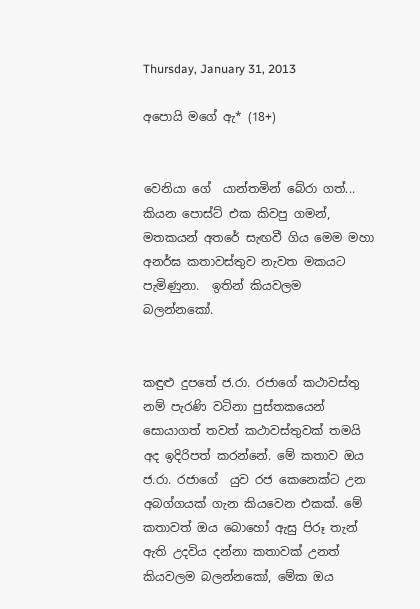Thursday, January 31, 2013

අපොයි මගේ ඇ* (18+)


වෙනියා ගේ  යාන්තමින් බේරා ගත්...  කියන පොස්ට් එක කිවපු ගමන්, මතකයන් අතරේ සැඟවී ගිය මෙම මහා අනර්ඝ කතාවස්තුව නැවත මකයට පැමිණුනා.  ඉතින් කියවලම බලන්නකෝ.


කඳුළු දුපතේ ජ.රා. රජාගේ කථාවස්තු නම් පැරණි වටිනා පුස්තකයෙන් සොයාගත් තවත් කථාවස්තුවක් තමයි අද ඉදිරිපත් කරන්නේ. මේ කතාව ඔය ජ.රා. රජාගේ  යුව රජ කෙනෙක්ට උන අබග්ගයක් ගැන කියවෙන එකක්. මේ  කතාවත් ඔය බොහෝ ඇසු පිරූ තැන් ඇති උදවිය දන්නා කතාවක් උනත් කියවලම බලන්නකෝ, මේක ඔය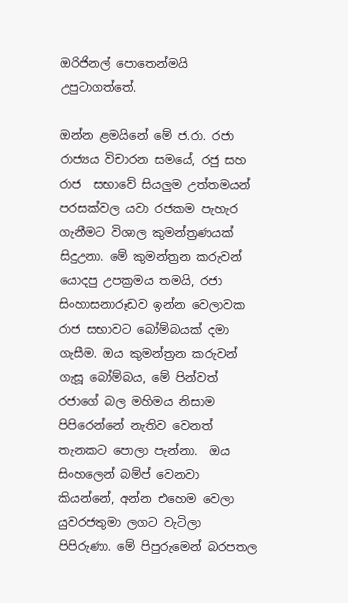ඔරිජිනල් පොතෙන්මයි උපුටාගත්තේ.

ඔන්න ළමයිනේ මේ ජ.රා. රජා  රාජ්‍යය විචාරන සමයේ, රජු සහ රාජ  සභාවේ සියලුම උත්තමයන් පරසක්වල යවා රජකම පැහැර ගැනීමට විශාල කුමන්ත්‍රණයක් සිදුඋනා. මේ කුමන්ත්‍රන කරුවන් යොදපු උපක්‍රමය තමයි, රජා  සිංහාසනාරූඩව ඉන්න වෙලාවක  රාජ සභාවට බෝම්බයක් දමා ගැසීම. ඔය කුමන්ත්‍රන කරුවන් ගැසූ බෝම්බය, මේ පින්වත් රජාගේ බල මහිමය නිසාම පිපිරෙන්නේ නැතිව වෙනත් තැනකට පොලා පැන්නා.  ඔය සිංහලෙන් බම්ප් වෙනවා කියන්නේ, අන්න එහෙම වෙලා යුවරජතුමා ලගට වැටිලා පිපිරුණා. මේ පිපුරුමෙන් බරපතල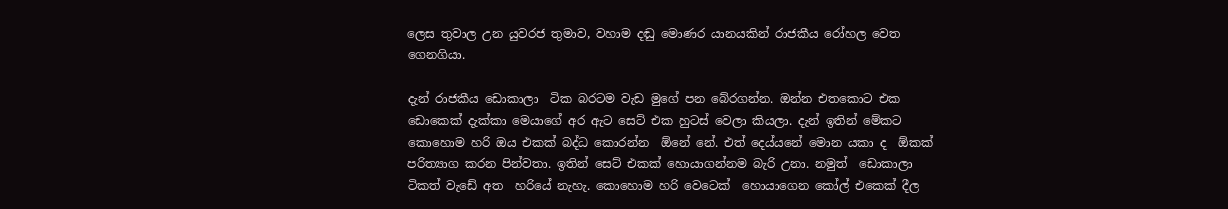ලෙස තුවාල උන යුවරජ තුමාව, වහාම දඬු මොණර යානයකින් රාජකීය රෝහල වෙත ගෙනගියා.

දැන් රාජකීය ඩොකාලා  ටික බරටම වැඩ මුගේ පන බේරගන්න. ඔන්න එතකොට එක ඩොකෙක් දැක්කා මෙයාගේ අර ඇට සෙට් එක හුටස් වෙලා කියලා. දැන් ඉතින් මේකට කොහොම හරි ඔය එකක් බද්ධ කොරන්න  ඕනේ නේ. එත් දෙය්යනේ මොන යකා ද  ඕකක් පරිත්‍යාග කරන පින්වතා. ඉතින් සෙට් එකක් හොයාගන්නම බැරි උනා. නමුත්  ඩොකාලා  ටිකත් වැඩේ අත  හරියේ නැහැ. කොහොම හරි වෙටෙක්  හොයාගෙන කෝල් එකෙක් දීල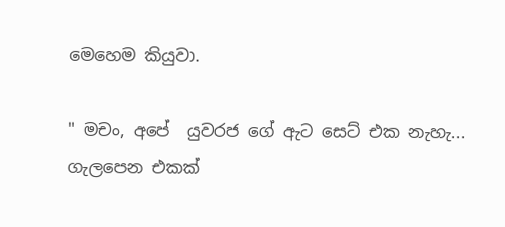මෙහෙම කියුවා.

" මචං, අපේ  යුවරජ ගේ ඇට සෙට් එක නැහැ... ගැලපෙන එකක්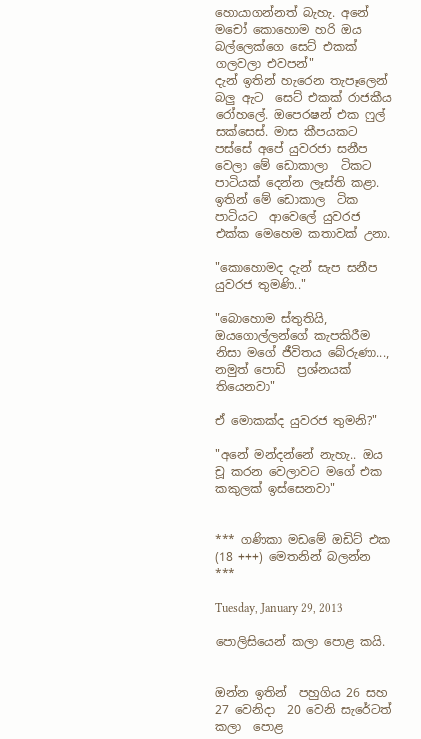හොයාගන්නත් බැහැ. අනේ මචෝ කොහොම හරි ඔය බල්ලෙක්ගෙ සෙට් එකක් ගලවලා එවපන්"
දැන් ඉතින් හැරෙන තැපෑලෙන් බලු ඇට  සෙට් එකක් රාජකීය රෝහලේ. ඔපෙරෂන් එක ෆුල් සක්සෙස්. මාස කීපයකට පස්සේ අපේ යුවරජා සනීප වෙලා මේ ඩොකාලා  ටිකට පාටියක් දෙන්න ලෑස්ති කළා. ඉතින් මේ ඩොකාල  ටික පාටියට  ආවෙලේ යුවරජ එක්ක මෙහෙම කතාවක් උනා.

"කොහොමද දැන් සැප සනීප යුවරජ තුමණි.."

"බොහොම ස්තුතියි, ඔයගොල්ලන්ගේ කැපකිරීම  නිසා මගේ ජීවිතය බේරුණා..., නමුත් පොඩි  ප්‍රශ්නයක් තියෙනවා"

ඒ මොකක්ද යුවරජ තුමනි?"

"අනේ මන්දන්නේ නැහැ.. ඔය චූ කරන වෙලාවට මගේ එක කකුලක් ඉස්සෙනවා"


*** ගණිකා මඩමේ ඔඩිට් එක (18 +++) මෙතනින් බලන්න ***

Tuesday, January 29, 2013

පොලිසියෙන් කලා පොළ කයි.


ඔන්න ඉතින්  පහුගිය 26 සහ 27 වෙනිදා  20 වෙනි සැරේටත් කලා  පොළ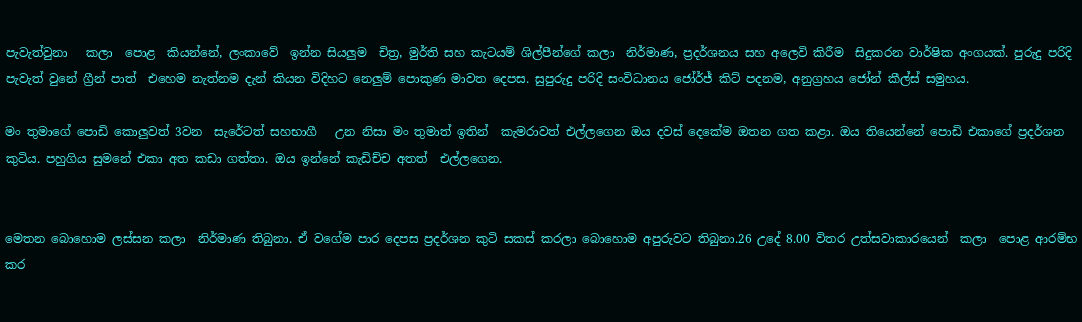පැවැත්වුනා   කලා  පොළ  කියන්නේ, ලංකාවේ  ඉන්න සියලුම  චිත්‍ර, මුර්ති සහ කැටයම් ශිල්පීන්ගේ කලා  නිර්මාණ, ප්‍රදර්ශනය සහ අලෙවි කිරීම  සිදුකරන වාර්ෂික අංගයක්. පුරුදු පරිදි පැවැත් වුනේ ග්‍රීන් පාත්  එහෙම නැත්නම දැන් කියන විදිහට නෙලුම් පොකුණ මාවත දෙපස. සුපුරුදු පරිදි සංවිධානය ජෝර්ජ් කිට් පදනම, අනුග්‍රහය ජෝන් කීල්ස් සමුහය.

මං තුමාගේ පොඩි කොලුවත් 3වන  සැරේටත් සහභාගී   උන නිසා මං තුමාත් ඉතින්  කැමරාවත් එල්ලගෙන ඔය දවස් දෙකේම ඔතන ගත කළා. ඔය තියෙන්නේ පොඩි එකාගේ ප්‍රදර්ශන කුටිය. පහුගිය සුමනේ එකා අත කඩා ගත්තා. ඔය ඉන්නේ කැඩිච්ච අතත්  එල්ලගෙන.


මෙතන බොහොම ලස්සන කලා  නිර්මාණ තිබුනා. ඒ වගේම පාර දෙපස ප්‍රදර්ශන කුටි සකස් කරලා බොහොම අපුරුවට තිබුනා.26 උදේ 8.00 විතර උත්සවාකාරයෙන්  කලා  පොළ ආරම්භ කර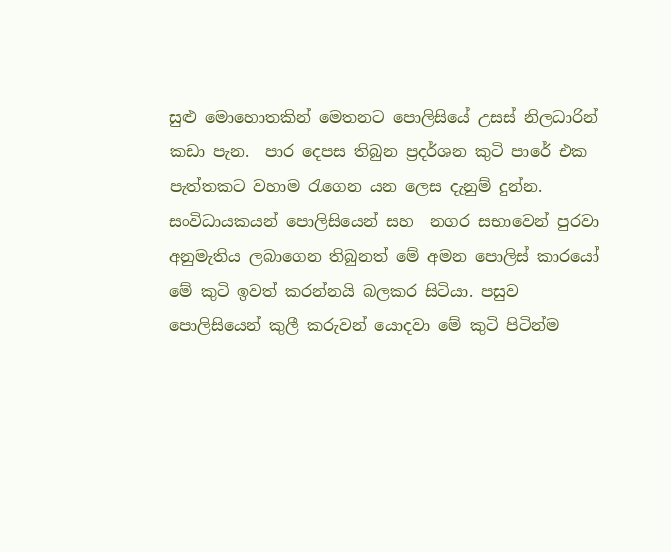සුළු මොහොතකින් මෙතනට පොලිසියේ උසස් නිලධාරින් කඩා පැන.  පාර දෙපස තිබුන ප්‍රදර්ශන කුටි පාරේ එක පැත්තකට වහාම රැගෙන යන ලෙස දැනුම් දුන්න. සංවිධායකයන් පොලිසියෙන් සහ  නගර සභාවෙන් පුරවා අනුමැතිය ලබාගෙන තිබුනත් මේ අමන පොලිස් කාරයෝ මේ කුටි ඉවත් කරන්නයි බලකර සිටියා. පසුව පොලිසියෙන් කුලී කරුවන් යොදවා මේ කුටි පිටින්ම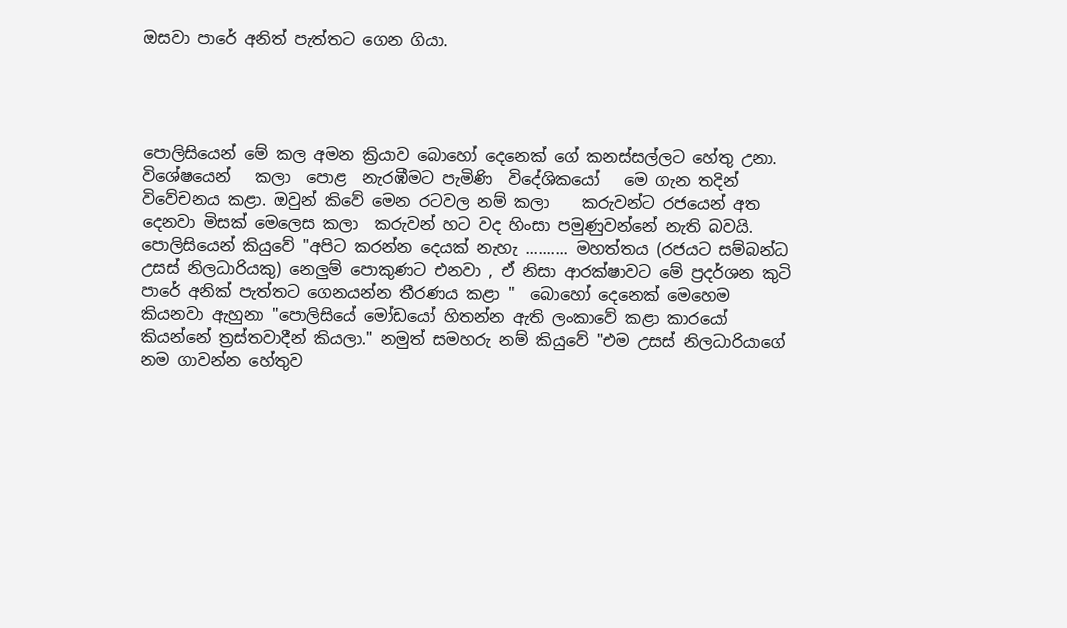ඔසවා පාරේ අනිත් පැත්තට ගෙන ගියා.




පොලිසියෙන් මේ කල අමන ක්‍රියාව බොහෝ දෙනෙක් ගේ කනස්සල්ලට හේතු උනා. විශේෂයෙන්   කලා  පොළ  නැරඹීමට පැමිණි  විදේශිකයෝ   මෙ ගැන තදින් විවේචනය කළා. ඔවුන් කිවේ මෙන රටවල නම් කලා    කරුවන්ට රජයෙන් අත දෙනවා මිසක් මෙලෙස කලා  කරුවන් හට වද හිංසා පමුණුවන්නේ නැති බවයි. පොලිසියෙන් කියුවේ "අපිට කරන්න දෙයක් නැහැ .......... මහත්තය (රජයට සම්බන්ධ උසස් නිලධාරියකු) නෙලුම් පොකුණට එනවා , ඒ නිසා ආරක්ෂාවට මේ ප්‍රදර්ශන කුටි  පාරේ අනික් පැත්තට ගෙනයන්න තීරණය කළා "  බොහෝ දෙනෙක් මෙහෙම කියනවා ඇහුනා "පොලිසියේ මෝඩයෝ හිතන්න ඇති ලංකාවේ කළා කාරයෝ කියන්නේ ත්‍රස්තවාදීන් කියලා." නමුත් සමහරු නම් කියුවේ "එම උසස් නිලධාරියාගේ  නම ගාවන්න හේතුව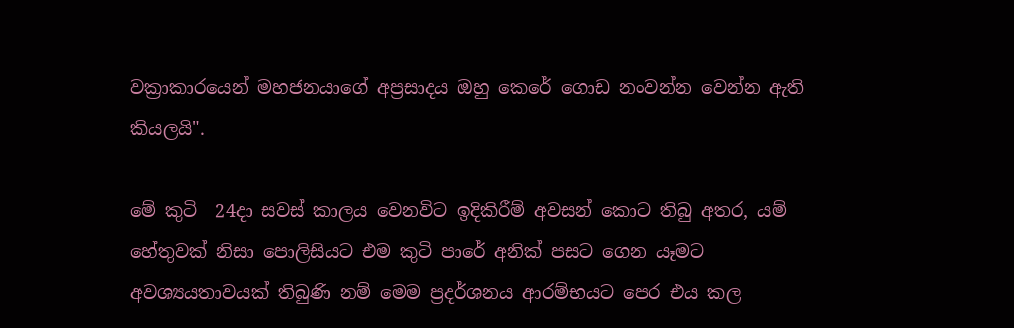වක්‍රාකාරයෙන් මහජනයාගේ අප්‍රසාදය ඔහු කෙරේ ගොඩ නංවන්න වෙන්න ඇති කියලයි".

මේ කුටි  24දා සවස් කාලය වෙනවිට ඉදිකිරීම් අවසන් කොට තිබු අතර, යම් හේතුවක් නිසා පොලිසියට එම කුටි පාරේ අනික් පසට ගෙන යෑමට අවශ්‍යයතාවයක් තිබුණි නම් මෙම ප්‍රදර්ශනය ආරම්භයට පෙර එය කල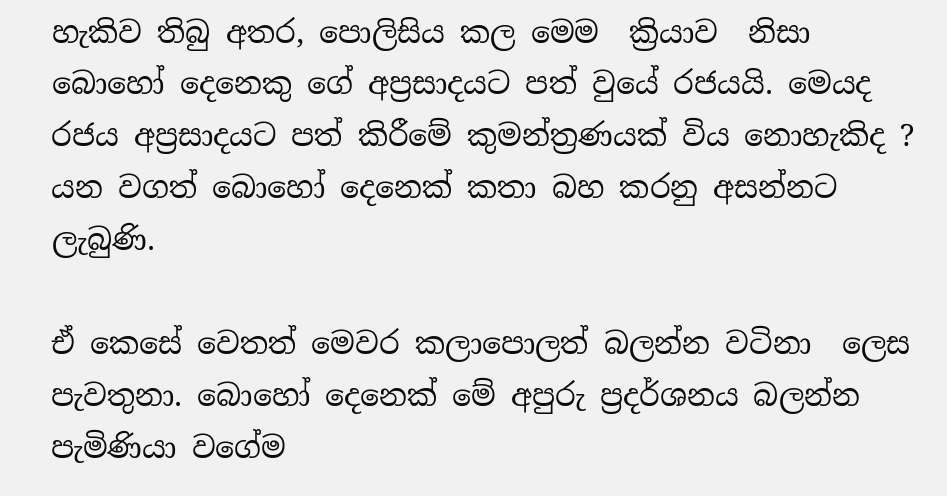හැකිව තිබු අතර, පොලිසිය කල මෙම  ක්‍රියාව  නිසා බොහෝ දෙනෙකු ගේ අප්‍රසාදයට පත් වුයේ රජයයි. මෙයද රජය අප්‍රසාදයට පත් කිරීමේ කුමන්ත්‍රණයක් විය නොහැකිද ? යන වගත් බොහෝ දෙනෙක් කතා බහ කරනු අසන්නට ලැබුණි.

ඒ කෙසේ වෙතත් මෙවර කලාපොලත් බලන්න වටිනා  ලෙස පැවතුනා. බොහෝ දෙනෙක් මේ අපුරු ප්‍රදර්ශනය බලන්න පැමිණියා වගේම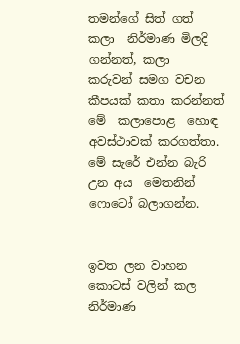තමන්ගේ සිත් ගත්   කලා  නිර්මාණ මිලදි ගන්නත්, කලා  කරුවන් සමග වචන කීපයක් කතා කරන්නත් මේ  කලාපොළ  හොඳ අවස්ථාවක් කරගත්තා. මේ සැරේ එන්න බැරි උන අය  මෙතනින් ෆොටෝ බලාගන්න.


ඉවත ලන වාහන කොටස් වලින් කල නිර්මාණ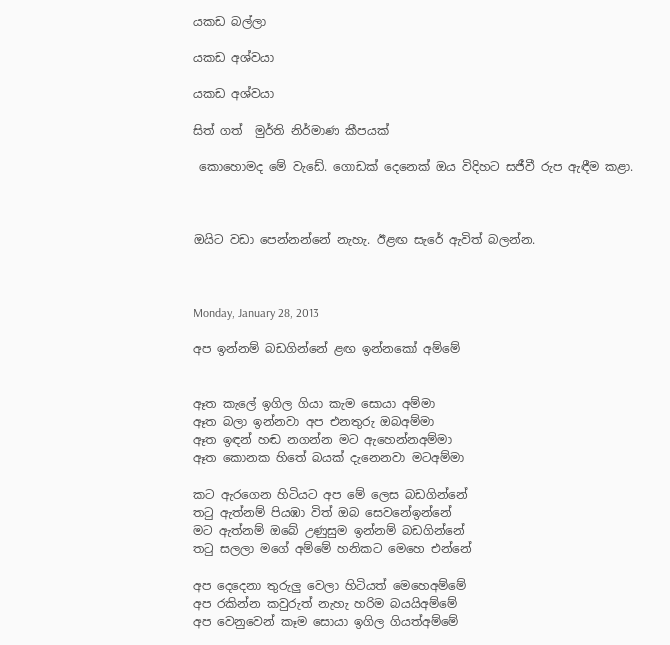යකඩ බල්ලා

යකඩ අශ්වයා

යකඩ අශ්වයා

සිත් ගත්  මුර්ති නිර්මාණ කීපයක්

 කොහොමද මේ වැඩේ. ගොඩක් දෙනෙක් ඔය විදිහට සජීවී රුප ඇඳීම කළා.



ඔයිට වඩා පෙන්නන්නේ නැහැ. ඊළඟ සැරේ ඇවිත් බලන්න.



Monday, January 28, 2013

අප ඉන්නම් බඩගින්නේ ළඟ ඉන්නකෝ අම්මේ


ඈත කැලේ ඉගිල ගියා කැම සොයා අම්මා
ඈත බලා ඉන්නවා අප එනතුරු ඔබඅම්මා
ඈත ඉඳන් හඬ නගන්න මට ඇහෙන්නඅම්මා
ඈත කොනක හිතේ බයක් දැනෙනවා මටඅම්මා

කට ඇරගෙන හිටියට අප මේ ලෙස බඩගින්නේ
තටු ඇත්නම් පියඹා විත් ඔබ සෙවනේඉන්නේ
මට ඇත්නම් ඔබේ උණුසුම ඉන්නම් බඩගින්නේ
තටු සලලා මගේ අම්මේ හනිකට මෙහෙ එන්නේ

අප දෙදෙනා තුරුලු වෙලා හිටියත් මෙහෙඅම්මේ
අප රකින්න කවුරුත් නැහැ හරිම බයයිඅම්මේ
අප වෙනුවෙන් කෑම සොයා ඉගිල ගියත්අම්මේ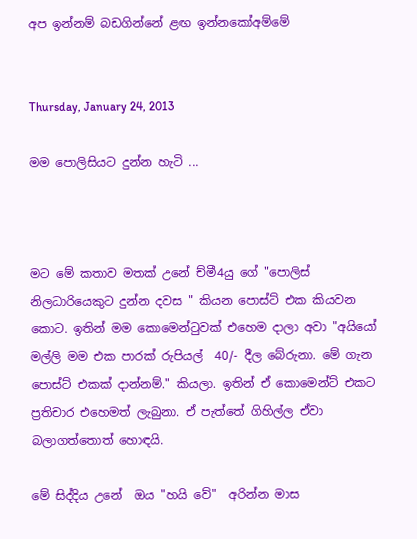අප ඉන්නම් බඩගින්නේ ළඟ ඉන්නකෝඅම්මේ


Thursday, January 24, 2013

මම පොලිසියට දුන්න හැටි ...



මට මේ කතාව මතක් උනේ ච්මී4යු ගේ "පොලිස් නිලධාරියෙකුට දුන්න දවස " කියන පොස්ට් එක කියවන කොට. ඉතින් මම කොමෙන්ටුවක් එහෙම දාලා අවා "අයියෝ මල්ලි මම එක පාරක් රුපියල්  40/- දීල බේරුනා. මේ ගැන පොස්ට් එකක් දාන්නම්." කියලා. ඉතින් ඒ කොමෙන්ට් එකට ප්‍රතිචාර එහෙමත් ලැබුනා. ඒ පැත්තේ ගිහිල්ල ඒවා බලාගත්තොත් හොඳයි.

මේ සිද්දිය උනේ  ඔය "හයි වේ"  අරින්න මාස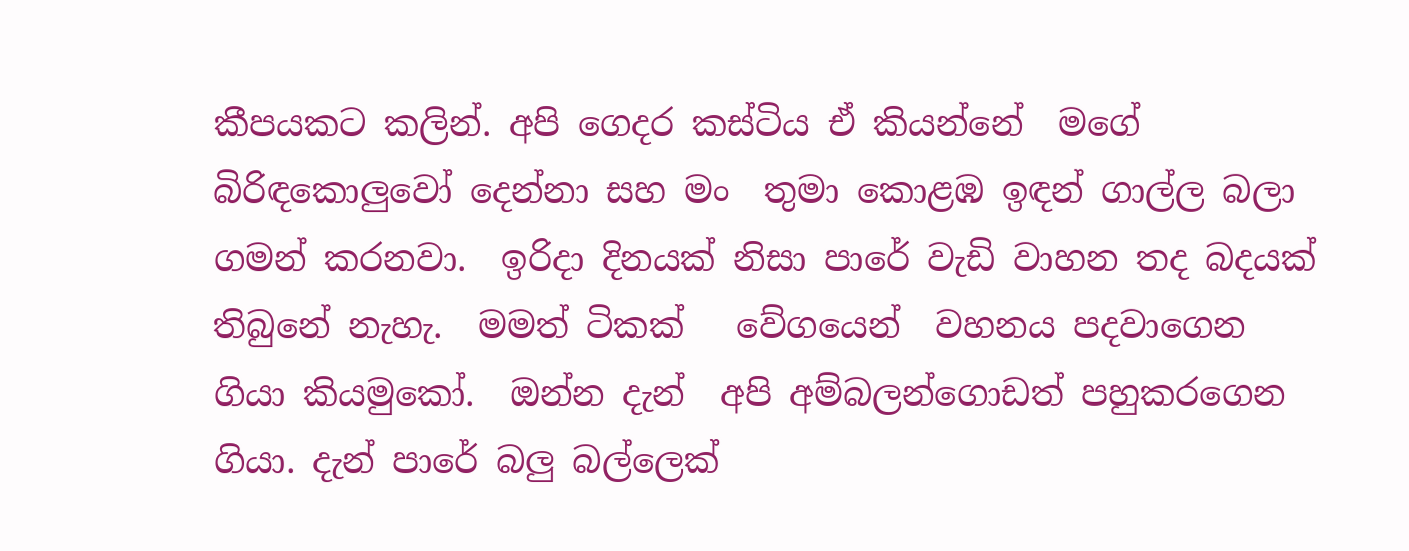කීපයකට කලින්. අපි ගෙදර කස්ටිය ඒ කියන්නේ  මගේ බිරිඳකොලුවෝ දෙන්නා සහ මං  තුමා කොළඹ ඉඳන් ගාල්ල බලා ගමන් කරනවා.  ඉරිදා දිනයක් නිසා පාරේ වැඩි වාහන තද බදයක් තිබුනේ නැහැ.  මමත් ටිකක්   වේගයෙන්  වහනය පදවාගෙන ගියා කියමුකෝ.  ඔන්න දැන්  අපි අම්බලන්ගොඩත් පහුකරගෙන ගියා. දැන් පාරේ බලු බල්ලෙක්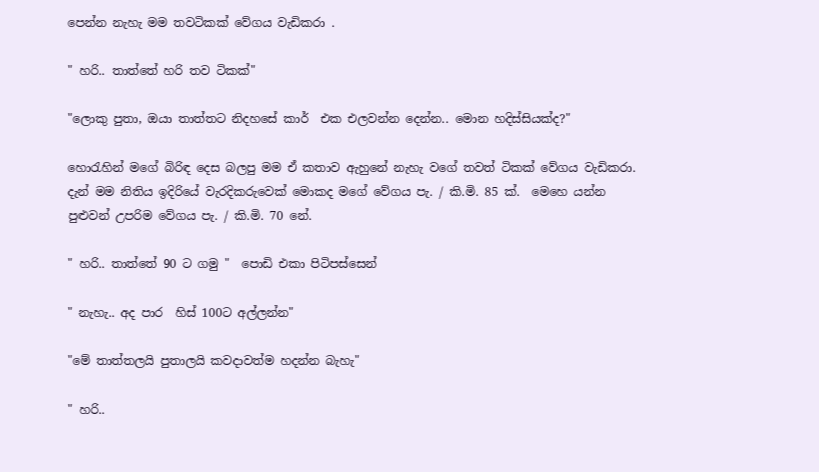පෙන්න නැහැ මම තවටිකක් වේගය වැඩිකරා .

" හරි.. තාත්තේ හරි තව ටිකක්"

"ලොකු පුතා, ඔයා තාත්තට නිදහසේ කාර්  එක එලවන්න දෙන්න.. මොන හදිස්සියක්ද?"

හොරැහින් මගේ බිරිඳ දෙස බලපු මම ඒ කතාව ඇහුනේ නැහැ වගේ තවත් ටිකක් වේගය වැඩිකරා. දැන් මම නිතිය ඉදිරියේ වැරදිකරුවෙක් මොකද මගේ වේගය පැ. / කි.මි. 85 ක්.  මෙහෙ යන්න පුළුවන් උපරිම වේගය පැ. / කි.මි. 70 නේ.

" හරි.. තාත්තේ 90 ට ගමු "  පොඩි එකා පිටිපස්සෙන්

" නැහැ.. අද පාර  හිස් 100ට අල්ලන්න"

"මේ තාත්තලයි පුතාලයි කවදාවත්ම හදන්න බැහැ"

" හරි..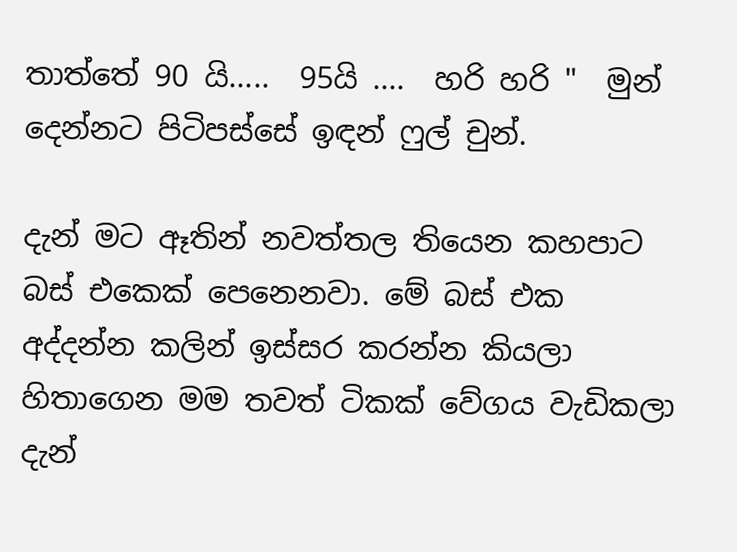තාත්තේ 90 යි.....  95යි ....  හරි හරි "  මුන් දෙන්නට පිටිපස්සේ ඉඳන් ෆුල් චුන්.

දැන් මට ඈතින් නවත්තල තියෙන කහපාට බස් එකෙක් පෙනෙනවා. මේ බස් එක අද්දන්න කලින් ඉස්සර කරන්න කියලා හිතාගෙන මම තවත් ටිකක් වේගය වැඩිකලා  දැන්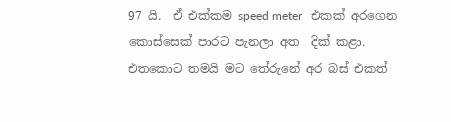97 යි.  ඒ එක්කම speed meter   එකක් අරගෙන කොස්සෙක් පාරට පැනලා අත  දික් කළා. එතකොට තමයි මට තේරුනේ අර බස් එකත්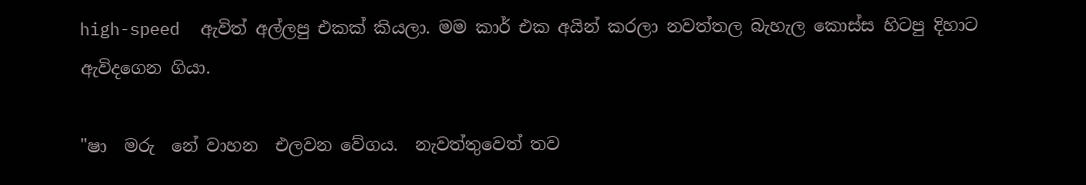high-speed  ඇවිත් අල්ලපු එකක් කියලා. මම කාර් එක අයින් කරලා නවත්තල බැහැල කොස්ස හිටපු දිහාට ඇවිදගෙන ගියා.

"ෂා  මරු  නේ වාහන  එලවන වේගය.  නැවත්තුවෙත් තව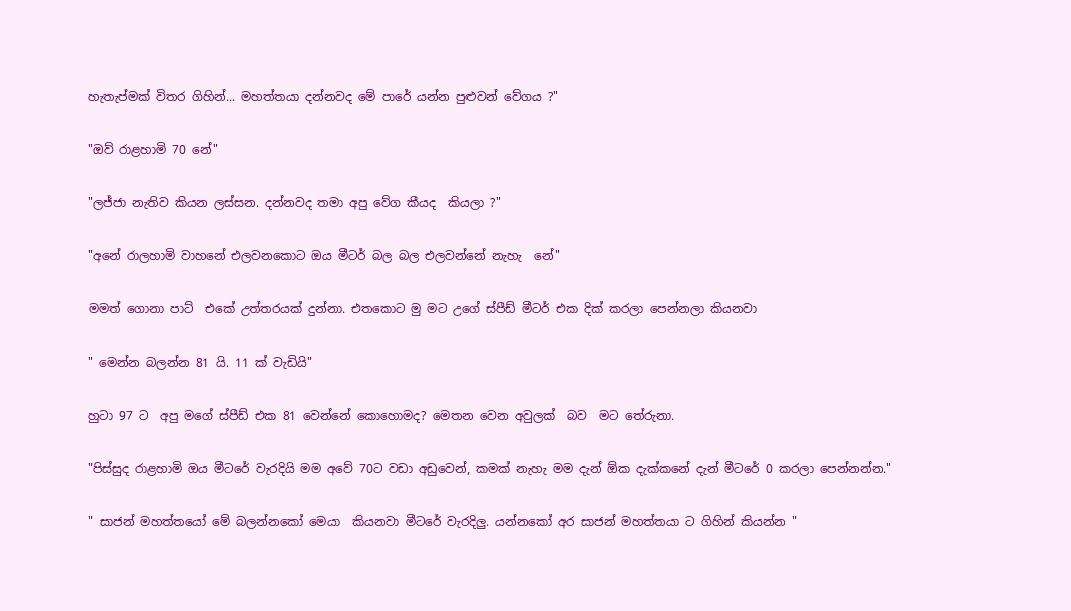හැතැප්මක් විතර ගිහින්... මහත්තයා දන්නවද මේ පාරේ යන්න පුළුවන් වේගය ?"

"ඔව් රාළහාමි 70 නේ"

"ලජ්ජා නැතිව කියන ලස්සන. දන්නවද තමා අපු වේග කීයද  කියලා ?"

"අනේ රාලහාමි වාහනේ එලවනකොට ඔය මීටර් බල බල එලවන්නේ නැහැ  නේ"

මමත් ගොනා පාට්  එකේ උත්තරයක් දුන්නා. එතකොට මු මට උගේ ස්පීඩ් මීටර් එක දික් කරලා පෙන්නලා කියනවා

" මෙන්න බලන්න 81 යි. 11 ක් වැඩියි"

හුටා 97 ට  අපු මගේ ස්පීඩ් එක 81 වෙන්නේ කොහොමද? මෙතන වෙන අවුලක්  බව  මට තේරුනා.

"පිස්සුද රාළහාමි ඔය මීටරේ වැරදියි මම අවේ 70ට වඩා අඩුවෙන්, කමක් නැහැ මම දැන් ඕක දැක්කනේ දැන් මීටරේ 0 කරලා පෙන්නන්න."

" සාජන් මහත්තයෝ මේ බලන්නකෝ මෙයා  කියනවා මීටරේ වැරදිලු. යන්නකෝ අර සාජන් මහත්තයා ට ගිහින් කියන්න "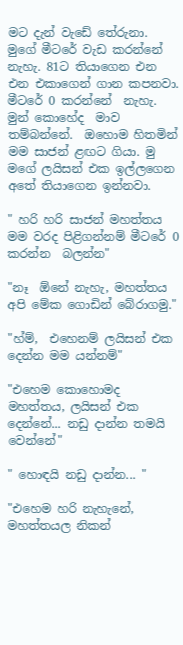මට දැන් වැඩේ තේරුනා. මුගේ මීටරේ වැඩ කරන්නේ නැහැ. 81ට තියාගෙන එන එන එකාගෙන් ගාන කපනවා. මීටරේ 0 කරන්නේ  නැහැ.  මුන් කොහේද  මාව තම්බන්නේ.  ඔහොම හිතමින් මම සාජන් ළඟට ගියා. මු මගේ ලයිසන් එක ඉල්ලගෙන අතේ තියාගෙන ඉන්නවා.

" හරි හරි සාජන් මහත්තය මම වරද පිළිගන්නම් මීටරේ 0 කරන්න  බලන්න"

"නෑ  ඕනේ නැහැ, මහත්තය  අපි මේක ගොඩින් බේරාගමු."

"හ්ම්,  එහෙනම් ලයිසන් එක දෙන්න මම යන්නම්"

"එහෙම කොහොමද මහත්තය, ලයිසන් එක දෙන්නේ... නඩු දාන්න තමයි වෙන්නේ"

" හොඳයි නඩු දාන්න... "

"එහෙම හරි නැහැනේ, මහත්තයල නිකන්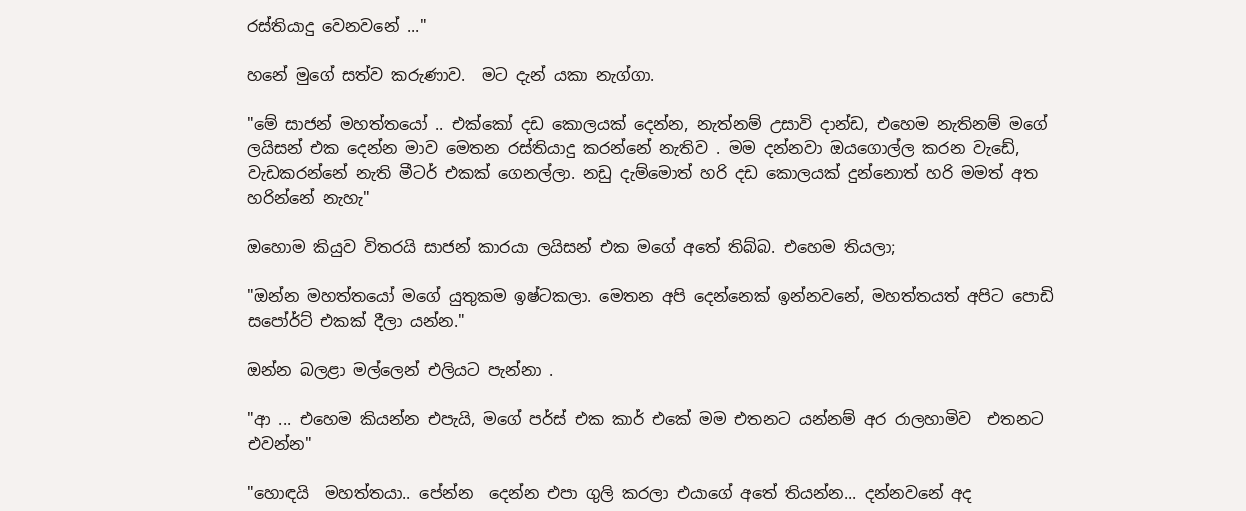රස්තියාදු වෙනවනේ ..."

හනේ මුගේ සත්ව කරුණාව.  මට දැන් යකා නැග්ගා.

"මේ සාජන් මහත්තයෝ .. එක්කෝ දඩ කොලයක් දෙන්න, නැත්නම් උසාවි දාන්ඩ, එහෙම නැතිනම් මගේ ලයිසන් එක දෙන්න මාව මෙතන රස්තියාදු කරන්නේ නැතිව . මම දන්නවා ඔයගොල්ල කරන වැඩේ, වැඩකරන්නේ නැති මීටර් එකක් ගෙනල්ලා. නඩු දැම්මොත් හරි දඩ කොලයක් දුන්නොත් හරි මමත් අත  හරින්නේ නැහැ"

ඔහොම කියුව විතරයි සාජන් කාරයා ලයිසන් එක මගේ අතේ තිබ්බ. එහෙම තියලා;

"ඔන්න මහත්තයෝ මගේ යුතුකම ඉෂ්ටකලා. මෙතන අපි දෙන්නෙක් ඉන්නවනේ, මහත්තයත් අපිට පොඩි සපෝර්ට් එකක් දීලා යන්න."

ඔන්න බලළා මල්ලෙන් එලියට පැන්නා .

"ආ ... එහෙම කියන්න එපැයි, මගේ පර්ස් එක කාර් එකේ මම එතනට යන්නම් අර රාලහාමිව  එතනට එවන්න"

"හොඳයි  මහත්තයා.. පේන්න  දෙන්න එපා ගුලි කරලා එයාගේ අතේ තියන්න... දන්නවනේ අද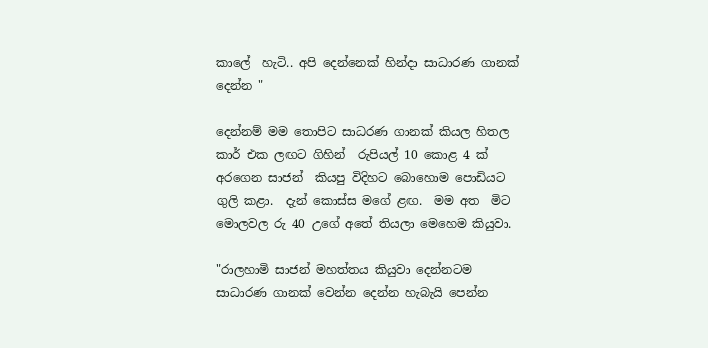කාලේ  හැටි.. අපි දෙන්නෙක් හින්දා සාධාරණ ගානක් දෙන්න "

දෙන්නම් මම තොපිට සාධරණ ගානක් කියල හිතල කාර් එක ලඟට ගිහින්  රුපියල් 10 කොළ 4 ක්  අරගෙන සාජන්  කියපු විදිහට බොහොම පොඩියට ගුලි කළා.  දැන් කොස්ස මගේ ළඟ.  මම අත  මිට මොලවල රු 40 උගේ අතේ තියලා මෙහෙම කියුවා.

"රාලහාමි සාජන් මහත්තය කියුවා දෙන්නටම සාධාරණ ගානක් වෙන්න දෙන්න හැබැයි පෙන්න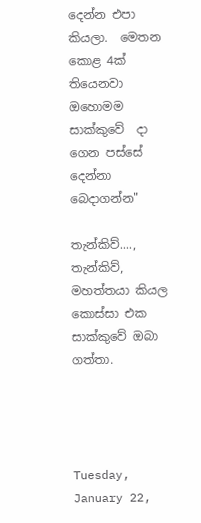දෙන්න එපා කියලා.  මෙතන කොළ 4ක් තියෙනවා ඔහොමම සාක්කුවේ  දා ගෙන පස්සේ  දෙන්නා බෙදාගන්න"

තැන්කිව්....,   තැන්කිව්, මහත්තයා කියල කොස්සා එක  සාක්කුවේ ඔබා ගත්තා.




Tuesday, January 22,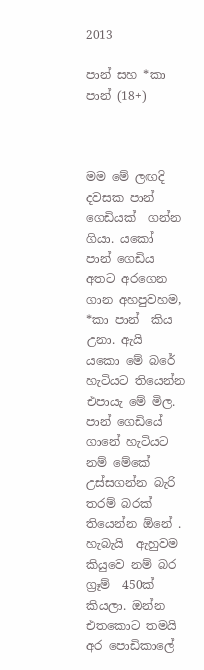2013

පාන් සහ *කා පාන් (18+)



මම මේ ලඟදි දවසක පාන්  ගෙඩියක්  ගන්න ගියා. යකෝ  පාන් ගෙඩිය අතට අරගෙන ගාන අහපුවහම,  *කා පාන්  කිය උනා. ඇයි  යකො මේ බරේ හැටියට තියෙන්න එපායැ මේ මිල. පාන් ගෙඩියේ ගානේ හැටියට නම් මේකේ  උස්සගන්න බැරි තරම් බරක් තියෙන්න ඕනේ . හැබැයි  ඇහුවම කියුවෙ නම් බර ග්‍රෑම්  450ක් කියලා. ඔන්න එතකොට තමයි අර පොඩිකාලේ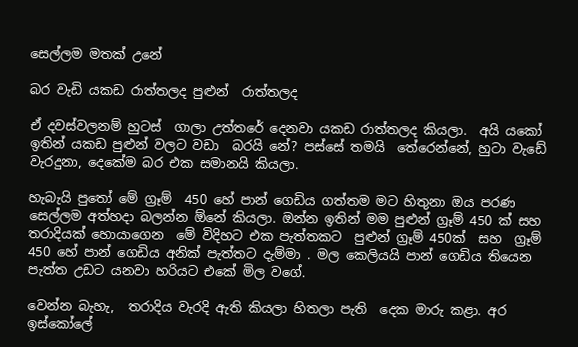සෙල්ලම මතක් උනේ

බර වැඩි යකඩ රාත්තලද පුළුන්  රාත්තලද

ඒ දවස්වලනම් හුටස්  ගාලා උත්තරේ දෙනවා යකඩ රාත්තලද කියලා.  අයි යකෝ ඉතින් යකඩ පුළුන් වලට වඩා  බරයි නේ? පස්සේ තමයි  තේරෙන්නේ, හුටා වැඩේ වැරදුනා, දෙකේම බර එක සමානයි කියලා.

හැබැයි පුතෝ මේ ග්‍රෑම්  450 හේ පාන් ගෙඩිය ගත්තම මට හිතුනා ඔය පරණ සෙල්ලම අත්හදා බලන්න ඕනේ කියලා. ඔන්න ඉතින් මම පුළුන් ග්‍රෑම් 450 ක් සහ  තරාදියක් හොයාගෙන  මේ විදිහට එක පැත්තකට  පුළුන් ග්‍රෑම් 450ක්  සහ  ග්‍රෑම්  450 හේ පාන් ගෙඩිය අනික් පැත්තට දැම්මා . මල කෙලියයි පාන් ගෙඩිය තියෙන පැත්ත උඩට යනවා හරියට එකේ මිල වගේ.

වෙන්න බැහැ,  තරාදිය වැරදි ඇති කියලා හිතලා පැති  දෙක මාරු කළා. අර ඉස්කෝලේ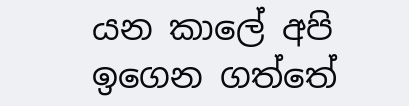යන කාලේ අපි  ඉගෙන ගත්තේ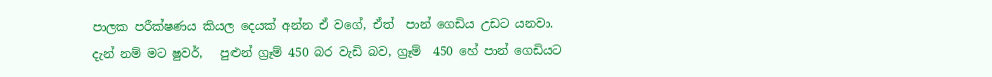පාලක පරීක්ෂණය කියල දෙයක් අන්න ඒ වගේ, ඒත්  පාන් ගෙඩිය උඩට යනවා. දැන් නම් මට ෂුවර්,   පුළුන් ග්‍රෑම් 450 බර වැඩි බව, ග්‍රෑම්  450 හේ පාන් ගෙඩියට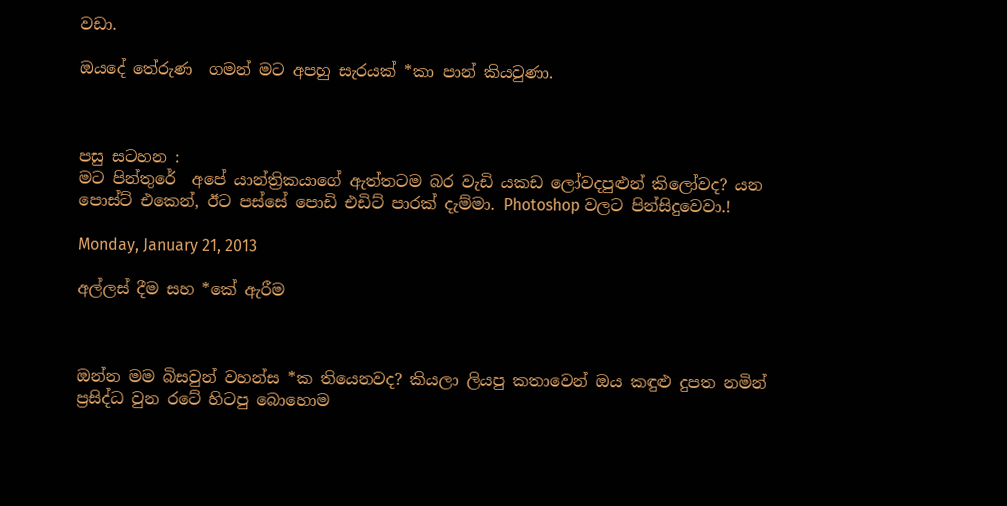වඩා.

ඔයදේ තේරුණ  ගමන් මට අපහු සැරයක් *කා පාන් කියවුණා.



පසු සටහන :
මට පින්තුරේ  අපේ යාන්ත්‍රිකයාගේ ඇත්තටම බර වැඩි යකඩ ලෝවදපුළුන් කිලෝවද? යන පොස්ට් එකෙන්, ඊට පස්සේ පොඩි එඩිට් පාරක් දැම්මා. Photoshop වලට පින්සිදුවෙවා.!

Monday, January 21, 2013

අල්ලස් දීම සහ *කේ ඇරීම



ඔන්න මම බිසවුන් වහන්ස *ක තියෙනවද? කියලා ලියපු කතාවෙන් ඔය කඳුළු දුපත නමින් ප්‍රසිද්ධ වුන රටේ හිටපු බොහොම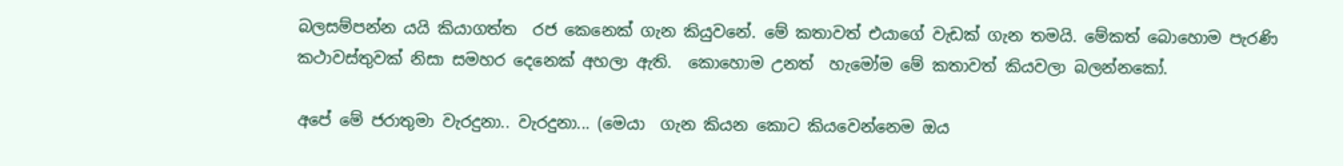බලසම්පන්න යයි කියාගත්ත  රජ කෙනෙක් ගැන කියුවනේ. මේ කතාවත් එයාගේ වැඩක් ගැන තමයි. මේකත් බොහොම පැරණි කථාවස්තුවක් නිසා සමහර දෙනෙක් අහලා ඇති.  කොහොම උනත්  හැමෝම මේ කතාවත් කියවලා බලන්නකෝ.

අපේ මේ ජරාතුමා වැරදුනා.. වැරදුනා... (මෙයා  ගැන කියන කොට කියවෙන්නෙම ඔය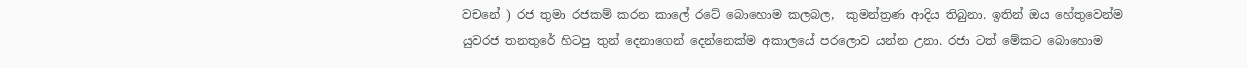වචනේ ) රජ තුමා රජකම් කරන කාලේ රටේ බොහොම කලබල,  කුමන්ත්‍රණ ආදිය තිබුනා. ඉතින් ඔය හේතුවෙන්ම යුවරජ තනතුරේ හිටපු තුන් දෙනාගෙන් දෙන්නෙක්ම අකාලයේ පරලොව යන්න උනා. රජා ටත් මේකට බොහොම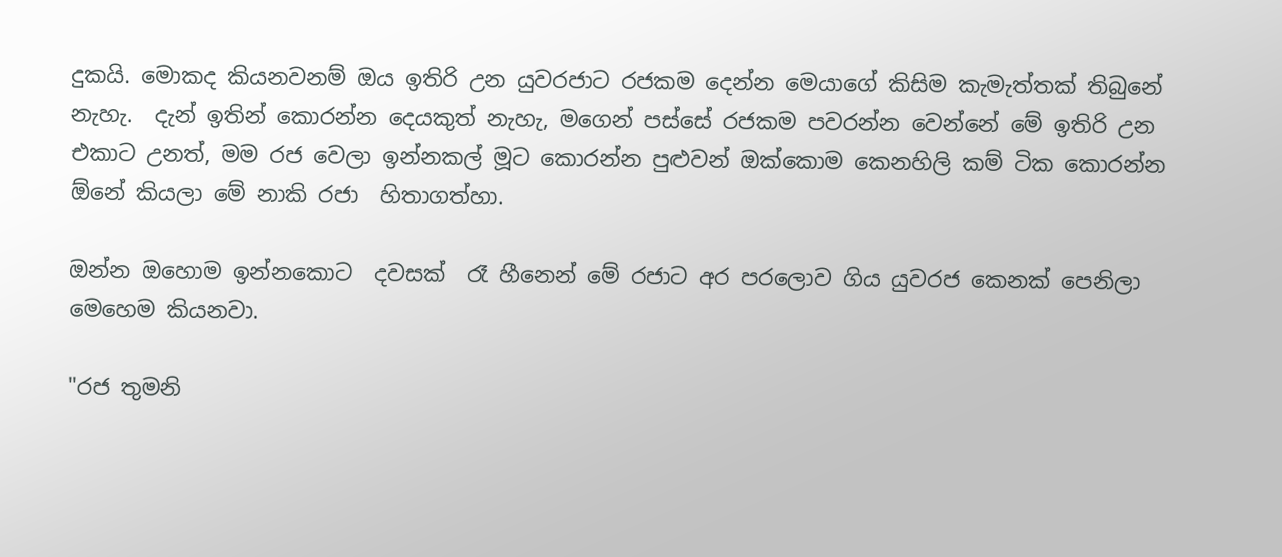දුකයි. මොකද කියනවනම් ඔය ඉතිරි උන යුවරජාට රජකම දෙන්න මෙයාගේ කිසිම කැමැත්තක් තිබුනේ නැහැ.  දැන් ඉතින් කොරන්න දෙයකුත් නැහැ, මගෙන් පස්සේ රජකම පවරන්න වෙන්නේ මේ ඉතිරි උන එකාට උනත්, මම රජ වෙලා ඉන්නකල් මූට කොරන්න පුළුවන් ඔක්කොම කෙනහිලි කම් ටික කොරන්න ඕනේ කියලා මේ නාකි රජා  හිතාගත්හා.

ඔන්න ඔහොම ඉන්නකොට  දවසක්  රෑ හීනෙන් මේ රජාට අර පරලොව ගිය යුවරජ කෙනක් පෙනිලා මෙහෙම කියනවා.

"රජ තුමනි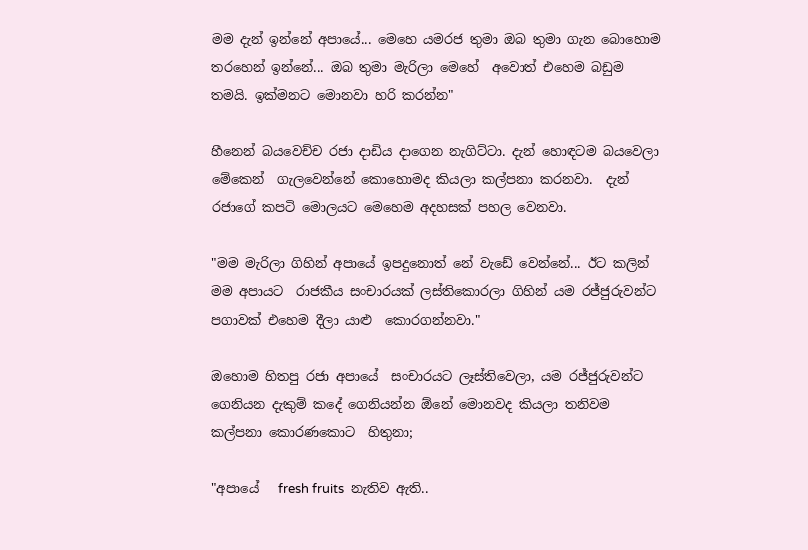මම දැන් ඉන්නේ අපායේ... මෙහෙ යමරජ තුමා ඔබ තුමා ගැන බොහොම තරහෙන් ඉන්නේ... ඔබ තුමා මැරිලා මෙහේ  අවොත් එහෙම බඩුම තමයි. ඉක්මනට මොනවා හරි කරන්න"

හීනෙන් බයවෙච්ච රජා දාඩිය දාගෙන නැගිට්ටා. දැන් හොඳටම බයවෙලා මේකෙන්  ගැලවෙන්නේ කොහොමද කියලා කල්පනා කරනවා.  දැන් රජාගේ කපටි මොලයට මෙහෙම අදහසක් පහල වෙනවා.

"මම මැරිලා ගිහින් අපායේ ඉපදුනොත් නේ වැඩේ වෙන්නේ... ඊට කලින් මම අපායට  රාජකීය සංචාරයක් ලස්තිකොරලා ගිහින් යම රජ්ජුරුවන්ට පගාවක් එහෙම දීලා යාළු  කොරගන්නවා."

ඔහොම හිතපු රජා අපායේ  සංචාරයට ලෑස්තිවෙලා, යම රජ්ජුරුවන්ට ගෙනියන දැකුම් කදේ ගෙනියන්න ඕනේ මොනවද කියලා තනිවම කල්පනා කොරණකොට  හිතුනා;

"අපායේ   fresh fruits  නැතිව ඇති..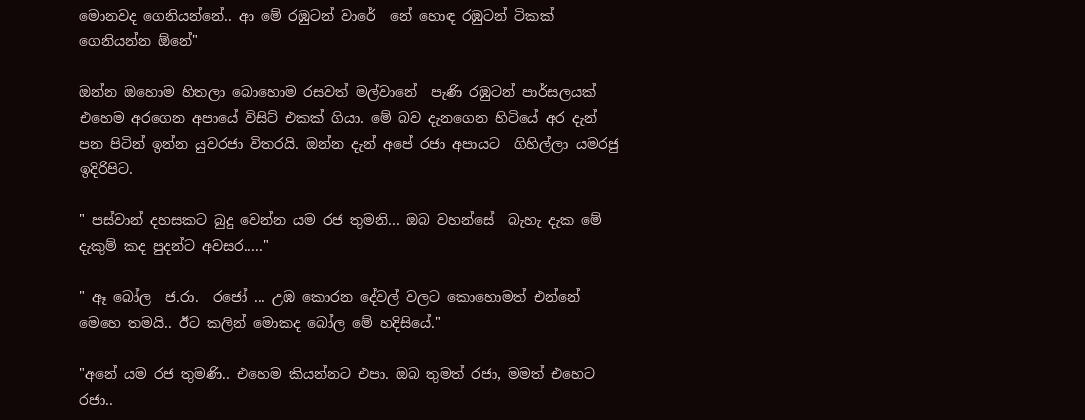මොනවද ගෙනියන්නේ.. ආ මේ රඹුටන් වාරේ  නේ හොඳ රඹුටන් ටිකක් ගෙනියන්න ඕනේ"

ඔන්න ඔහොම හිතලා බොහොම රසවත් මල්වානේ  පැණි රඹුටන් පාර්සලයක් එහෙම අරගෙන අපායේ විසිට් එකක් ගියා. මේ බව දැනගෙන හිටියේ අර දැන් පන පිටින් ඉන්න යුවරජා විතරයි. ඔන්න දැන් අපේ රජා අපායට  ගිහිල්ලා යමරජු ඉදිරිපිට.

" පස්වාන් දහසකට බුදු වෙන්න යම රජ තුමනි... ඔබ වහන්සේ  බැහැ දැක මේ දැකුම් කද පුදන්ට අවසර....."

" ඈ බෝල  ජ.රා.  රජෝ ... උඹ කොරන දේවල් වලට කොහොමත් එන්නේ මෙහෙ තමයි.. ඊට කලින් මොකද බෝල මේ හදිසියේ."

"අනේ යම රජ තුමණි.. එහෙම කියන්නට එපා. ඔබ තුමත් රජා, මමත් එහෙට රජා..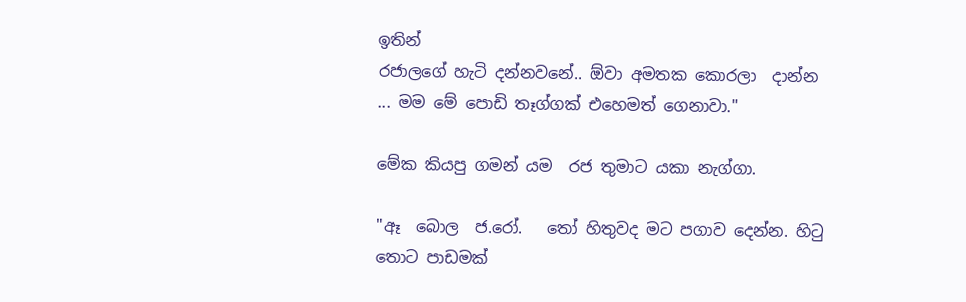ඉතින්
රජාලගේ හැටි දන්නවනේ.. ඕවා අමතක කොරලා  දාන්න ... මම මේ පොඩි තෑග්ගක් එහෙමත් ගෙනාවා."

මේක කියපු ගමන් යම  රජ තුමාට යකා නැග්ගා.

"ඈ  බොල  ජ.රෝ.   තෝ හිතුවද මට පගාව දෙන්න. හිටු තොට පාඩමක්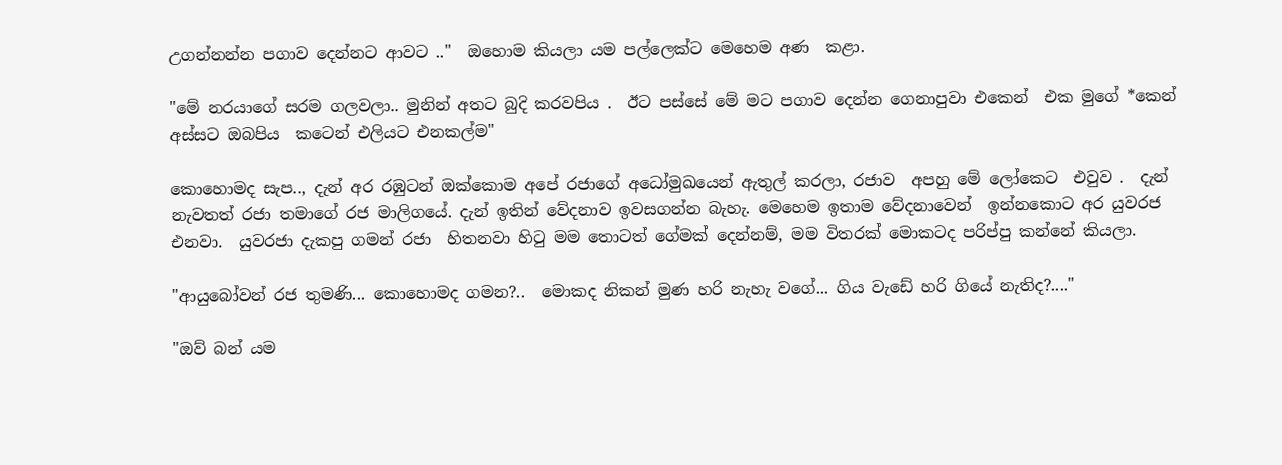උගන්නන්න පගාව දෙන්නට ආවට .."  ඔහොම කියලා යම පල්ලෙක්ට මෙහෙම අණ  කළා.

"මේ නරයාගේ සරම ගලවලා.. මුනින් අතට බුදි කරවපිය .  ඊට පස්සේ මේ මට පගාව දෙන්න ගෙනාපුවා එකෙන්  එක මුගේ *කෙන් අස්සට ඔබපිය  කටෙන් එලියට එනකල්ම"

කොහොමද සැප.., දැන් අර රඹුටන් ඔක්කොම අපේ රජාගේ අධෝමුඛයෙන් ඇතුල් කරලා, රජාව  අපහු මේ ලෝකෙට  එවුව .  දැන් නැවතත් රජා තමාගේ රජ මාලිගයේ. දැන් ඉතින් වේදනාව ඉවසගන්න බැහැ. මෙහෙම ඉතාම වේදනාවෙන්  ඉන්නකොට අර යුවරජ එනවා.  යුවරජා දැකපු ගමන් රජා  හිතනවා හිටු මම තොටත් ගේමක් දෙන්නම්, මම විතරක් මොකටද පරිප්පු කන්නේ කියලා.

"ආයුබෝවන් රජ තුමණි... කොහොමද ගමන?..  මොකද නිකන් මුණ හරි නැහැ වගේ... ගිය වැඩේ හරි ගියේ නැතිද?...."

"ඔව් බන් යම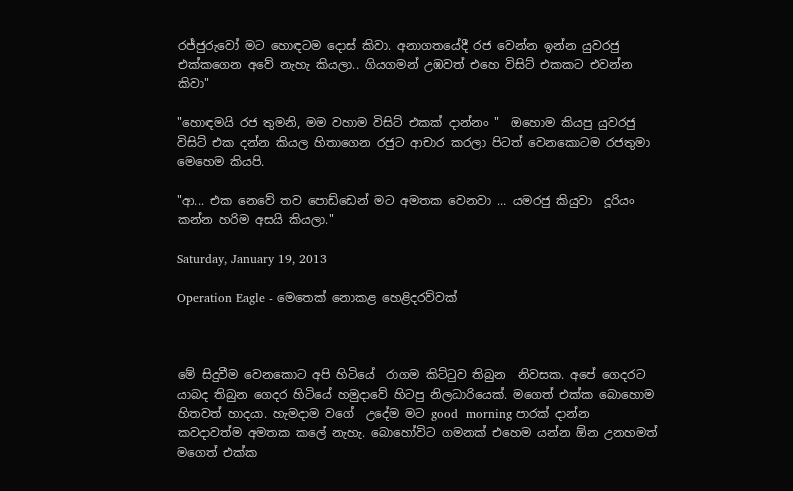රජ්ජුරුවෝ මට හොඳටම දොස් කිවා. අනාගතයේදී රජ වෙන්න ඉන්න යුවරජු එක්කගෙන අවේ නැහැ කියලා.. ගියගමන් උඹවත් එහෙ විසිට් එකකට එවන්න කිවා"

"හොඳමයි රජ තුමනි, මම වහාම විසිට් එකක් දාන්නං "  ඔහොම කියපු යුවරජු විසිට් එක දන්න කියල හිතාගෙන රජුට ආචාර කරලා පිටත් වෙනකොටම රජතුමා මෙහෙම කියපි.

"ආ... එක නෙවේ තව පොඩ්ඩෙන් මට අමතක වෙනවා ... යමරජු කියුවා  දූරියං කන්න හරිම අසයි කියලා."

Saturday, January 19, 2013

Operation Eagle - මෙතෙක් නොකළ හෙළිදරව්වක්



මේ සිදුවීම වෙනකොට අපි හිටියේ  රාගම කිට්ටුව තිබුන  නිවසක. අපේ ගෙදරට යාබද තිබුන ගෙදර හිටියේ හමුදාවේ හිටපු නිලධාරියෙක්. මගෙත් එක්ක බොහොම හිතවත් හාදයා. හැමදාම වගේ  උදේම මට good  morning පාරක් දාන්න කවදාවත්ම අමතක කලේ නැහැ. බොහෝවිට ගමනක් එහෙම යන්න ඕන උනහමත් මගෙත් එක්ක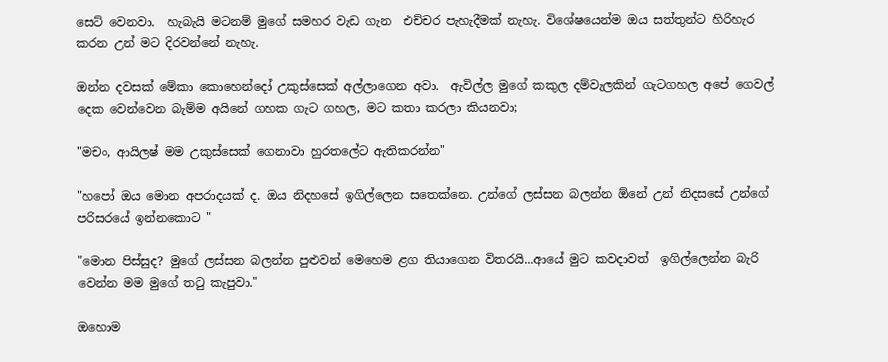සෙට් වෙනවා.  හැබැයි මටනම් මුගේ සමහර වැඩ ගැන  එච්චර පැහැදීමක් නැහැ. විශේෂයෙන්ම ඔය සත්තුන්ට හිරිහැර කරන උන් මට දිරවන්නේ නැහැ.

ඔන්න දවසක් මේකා කොහෙන්දෝ උකුස්සෙක් අල්ලාගෙන අවා.  ඇවිල්ල මුගේ කකුල දම්වැලකින් ගැටගහල අපේ ගෙවල් දෙක වෙන්වෙන බැම්ම අයිනේ ගහක ගැට ගහල, මට කතා කරලා කියනවා;

"මචං, ආයිලෂ් මම උකුස්සෙක් ගෙනාවා හුරතලේට ඇතිකරන්න"

"හපෝ ඔය මොන අපරාදයක් ද. ඔය නිදහසේ ඉගිල්ලෙන සතෙක්නෙ. උන්ගේ ලස්සන බලන්න ඕනේ උන් නිදසසේ උන්ගේ පරිසරයේ ඉන්නකොට "

"මොන පිස්සුද? මුගේ ලස්සන බලන්න පුළුවන් මෙහෙම ළග තියාගෙන විතරයි...ආයේ මුට කවදාවත්  ඉගිල්ලෙන්න බැරි වෙන්න මම මුගේ තටු කැපුවා."

ඔහොම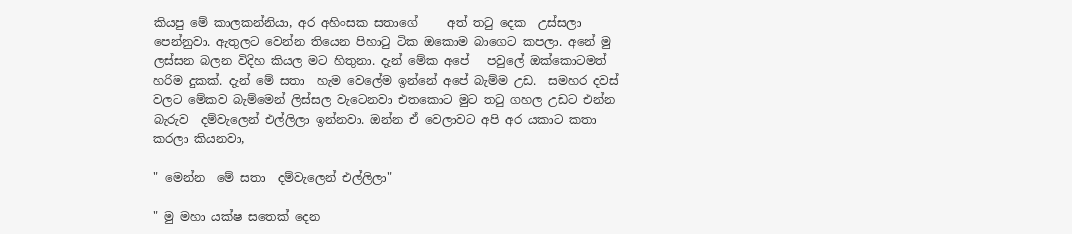කියපු මේ කාලකන්නියා, අර අහිංසක සතාගේ     අත් තටු දෙක  උස්සලා පෙන්නුවා. ඇතුලට වෙන්න තියෙන පිහාටු ටික ඔකොම බාගෙට කපලා. අනේ මු ලස්සන බලන විදිහ කියල මට හිතුනා. දැන් මේක අපේ   පවුලේ ඔක්කොටමත් හරිම දුකක්. දැන් මේ සතා  හැම වෙලේම ඉන්නේ අපේ බැම්ම උඩ.  සමහර දවස් වලට මේකව බැම්මෙන් ලිස්සල වැටෙනවා එතකොට මුට තටු ගහල උඩට එන්න බැරුව  දම්වැලෙන් එල්ලිලා ඉන්නවා. ඔන්න ඒ වෙලාවට අපි අර යකාට කතා කරලා කියනවා,

" මෙන්න  මේ සතා  දම්වැලෙන් එල්ලිලා"

" මු මහා යක්ෂ සතෙක් දෙන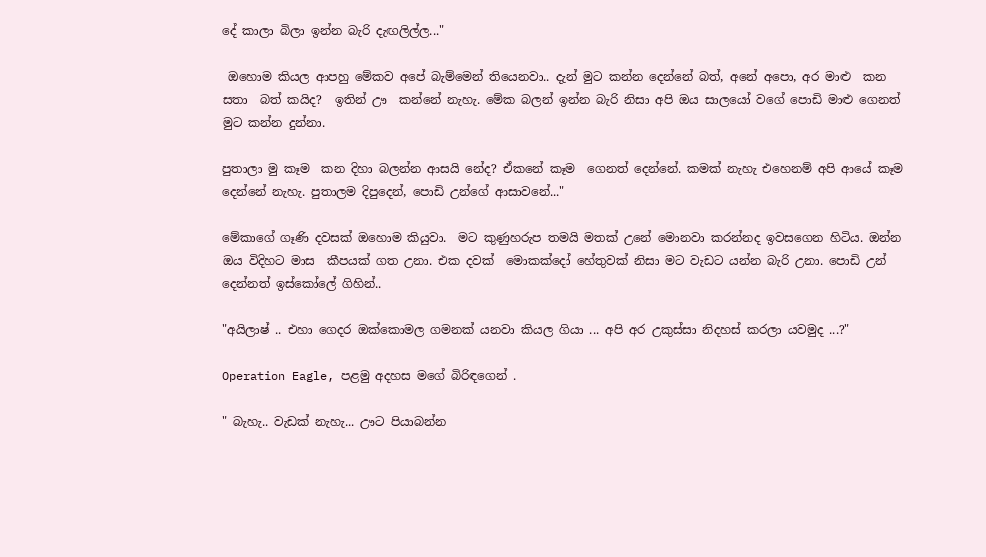දේ කාලා බිලා ඉන්න බැරි දැඟලිල්ල..."

 ඔහොම කියල ආපහු මේකව අපේ බැම්මෙන් තියෙනවා.. දැන් මුට කන්න දෙන්නේ බත්, අනේ අපො, අර මාළු  කන සතා  බත් කයිද?  ඉතින් ඌ  කන්නේ නැහැ. මේක බලන් ඉන්න බැරි නිසා අපි ඔය සාලයෝ වගේ පොඩි මාළු ගෙනත් මුට කන්න දුන්නා.

පුතාලා මු කෑම  කන දිහා බලන්න ආසයි නේද? ඒකනේ කෑම  ගෙනත් දෙන්නේ. කමක් නැහැ එහෙනම් අපි ආයේ කෑම දෙන්නේ නැහැ. පුතාලම දිපුදෙන්, පොඩි උන්ගේ ආසාවනේ..."

මේකාගේ ගෑණි දවසක් ඔහොම කියුවා.  මට කුණුහරුප තමයි මතක් උනේ මොනවා කරන්නද ඉවසගෙන හිටිය. ඔන්න ඔය විදිහට මාස  කීපයක් ගත උනා. එක දවක්  මොකක්දෝ හේතුවක් නිසා මට වැඩට යන්න බැරි උනා. පොඩි උන් දෙන්නත් ඉස්කෝලේ ගිහින්..

"අයිලාෂ් .. එහා ගෙදර ඔක්කොමල ගමනක් යනවා කියල ගියා ... අපි අර උකුස්සා නිදහස් කරලා යවමුද ...?"

Operation Eagle, පළමු අදහස මගේ බිරිඳගෙන් .

" බැහැ.. වැඩක් නැහැ... ඌට පියාබන්න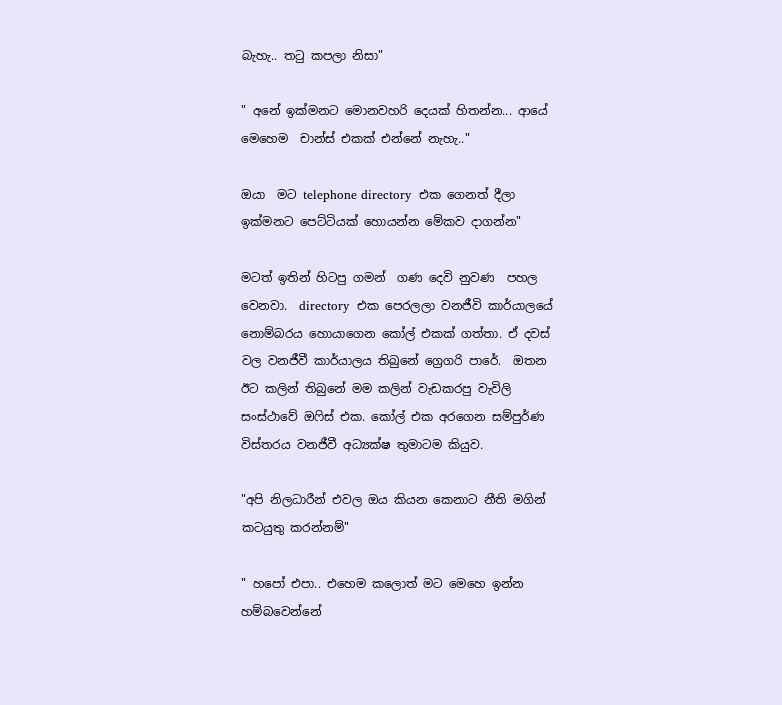බැහැ.. තටු කපලා නිසා"

" අනේ ඉක්මනට මොනවහරි දෙයක් හිතන්න... ආයේ මෙහෙම  චාන්ස් එකක් එන්නේ නැහැ.."

ඔයා  මට telephone directory  එක ගෙනත් දීලා ඉක්මනට පෙට්ටියක් හොයන්න මේකව දාගන්න"

මටත් ඉතින් හිටපු ගමන්  ගණ දෙවි නුවණ  පහල වෙනවා.  directory  එක පෙරලලා වනජීවි කාර්යාලයේ නොම්බරය හොයාගෙන කෝල් එකක් ගත්තා. ඒ දවස් වල වනජීවී කාර්යාලය තිබුනේ ග්‍රෙගරි පාරේ.  ඔතන  ඊට කලින් තිබුනේ මම කලින් වැඩකරපු වැවිලි සංස්ථාවේ ඔෆිස් එක. කෝල් එක අරගෙන සම්පුර්ණ විස්තරය වනජීවී අධ්‍යක්ෂ තුමාටම කියුව.

"අපි නිලධාරීන් එවල ඔය කියන කෙනාට නීති මගින් කටයුතු කරන්නම්"

" හපෝ එපා.. එහෙම කලොත් මට මෙහෙ ඉන්න හම්බවෙන්නේ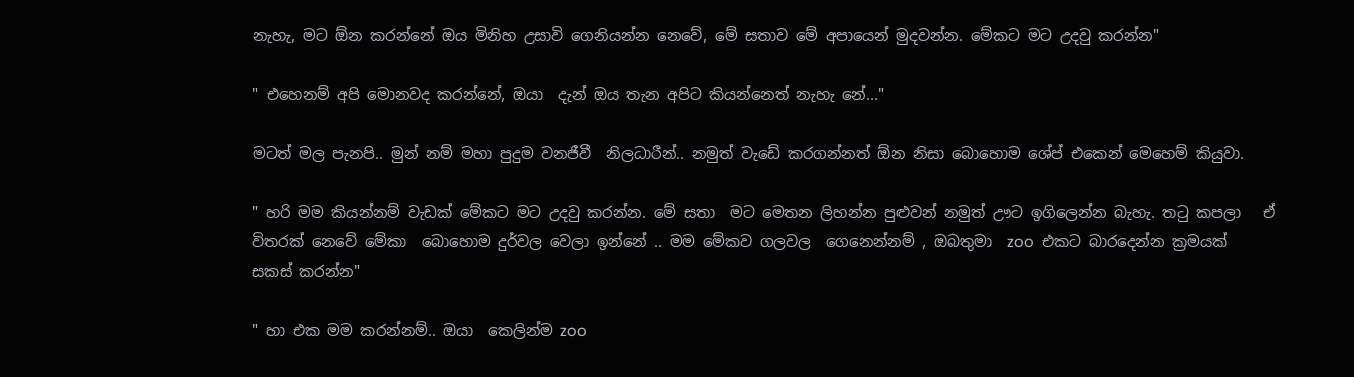නැහැ, මට ඕන කරන්නේ ඔය මිනිහ උසාවි ගෙනියන්න නෙවේ, මේ සතාව මේ අපායෙන් මුදවන්න. මේකට මට උදවු කරන්න"

" එහෙනම් අපි මොනවද කරන්නේ, ඔයා  දැන් ඔය තැන අපිට කියන්නෙත් නැහැ නේ..."

මටත් මල පැනපි.. මුන් නම් මහා පුදුම වනජීවී  නිලධාරීන්.. නමුත් වැඩේ කරගන්නත් ඕන නිසා බොහොම ශේප් එකෙන් මෙහෙම් කියුවා.

" හරි මම කියන්නම් වැඩක් මේකට මට උදවු කරන්න. මේ සතා  මට මෙතන ලිහන්න පුළුවන් නමුත් ඌට ඉගිලෙන්න බැහැ. තටු කපලා   ඒ විතරක් නෙවේ මේකා  බොහොම දුර්වල වෙලා ඉන්නේ .. මම මේකව ගලවල  ගෙනෙන්නම් , ඔබතුමා  zoo  එකට බාරදෙන්න ක්‍රමයක් සකස් කරන්න"

" හා එක මම කරන්නම්.. ඔයා  කෙලින්ම zoo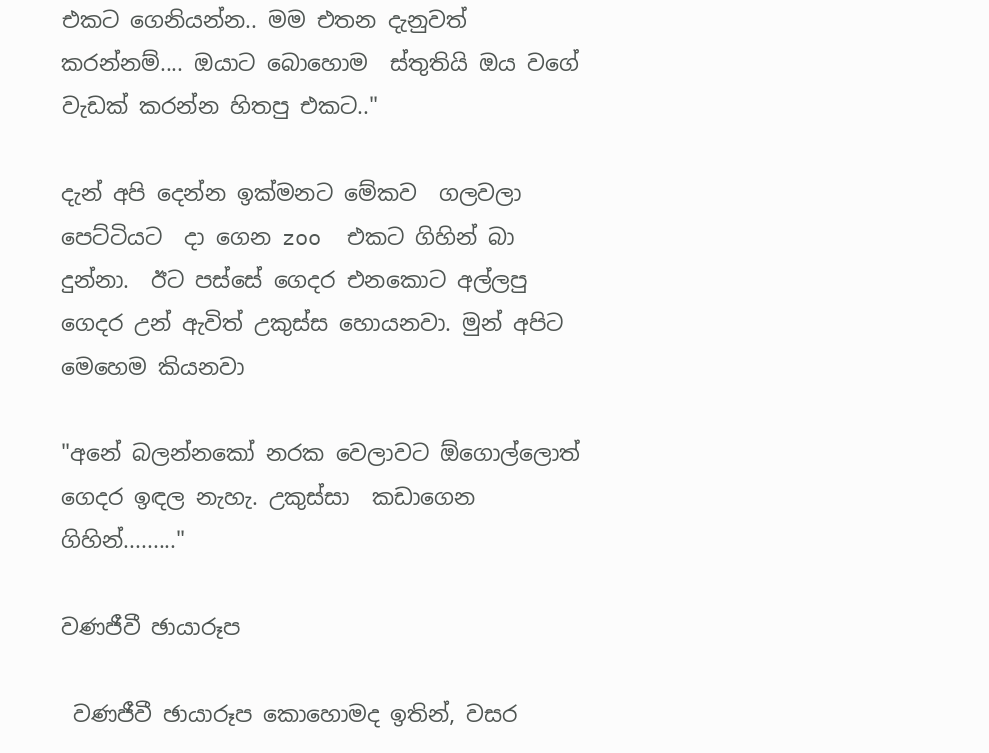එකට ගෙනියන්න.. මම එතන දැනුවත් කරන්නම්.... ඔයාට බොහොම  ස්තුතියි ඔය වගේ වැඩක් කරන්න හිතපු එකට.."

දැන් අපි දෙන්න ඉක්මනට මේකව  ගලවලා පෙට්ටියට  දා ගෙන zoo  එකට ගිහින් බා දුන්නා.  ඊට පස්සේ ගෙදර එනකොට අල්ලපු ගෙදර උන් ඇවිත් උකුස්ස හොයනවා. මුන් අපිට මෙහෙම කියනවා

"අනේ බලන්නකෝ නරක වෙලාවට ඕගොල්ලොත් ගෙදර ඉඳල නැහැ. උකුස්සා  කඩාගෙන ගිහින්........."

වණජීවී ඡායාරූප

 වණජීවී ඡායාරූප කොහොමද ඉතින්, වසර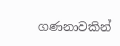ගණනාවකින්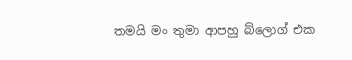තමයි මං තුමා ආපහු බ්ලොග් එක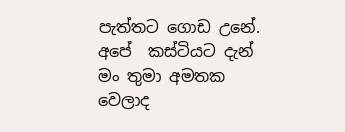පැත්තට ගොඩ උනේ. අපේ  කස්ටියට දැන් මං තුමා අමතක වෙලාද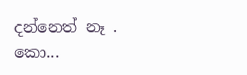දන්නෙත් නෑ . කො...